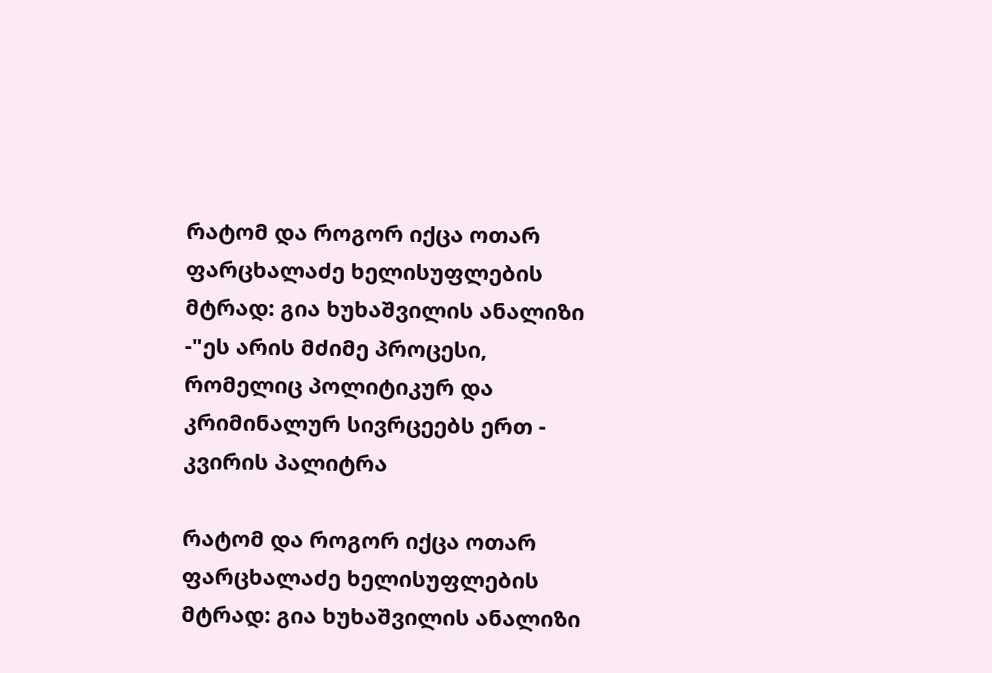რატომ და როგორ იქცა ოთარ ფარცხალაძე ხელისუფლების მტრად: გია ხუხაშვილის ანალიზი -"ეს არის მძიმე პროცესი, რომელიც პოლიტიკურ და კრიმინალურ სივრცეებს ერთ - კვირის პალიტრა

რატომ და როგორ იქცა ოთარ ფარცხალაძე ხელისუფლების მტრად: გია ხუხაშვილის ანალიზი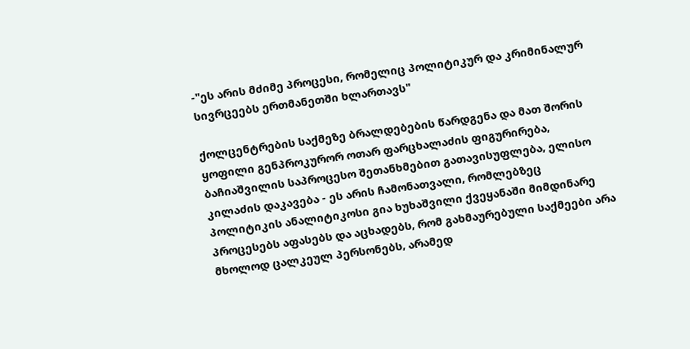-"ეს არის მძიმე პროცესი, რომელიც პოლიტიკურ და კრიმინალურ სივრცეებს ერთმანეთში ხლართავს"

ქოლცენტრების საქმეზე ბრალდებების წარდგენა და მათ შორის ყოფილი გენპროკურორ ოთარ ფარცხალაძის ფიგურირება, ბაჩიაშვილის საპროცესო შეთანხმებით გათავისუფლება, ელისო კილაძის დაკავება - ეს არის ჩამონათვალი, რომლებზეც პოლიტიკის ანალიტიკოსი გია ხუხაშვილი ქვეყანაში მიმდინარე პროცესებს აფასებს და აცხადებს, რომ გახმაურებული საქმეები არა მხოლოდ ცალკეულ პერსონებს, არამედ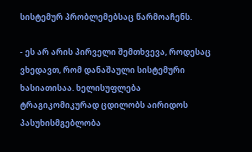სისტემურ პრობლემებსაც წარმოაჩენს.

- ეს არ არის პირველი შემთხვევა, როდესაც ვხედავთ, რომ დანაშაული სისტემური ხასიათისაა. ხელისუფლება ტრაგიკომიკურად ცდილობს აირიდოს პასუხისმგებლობა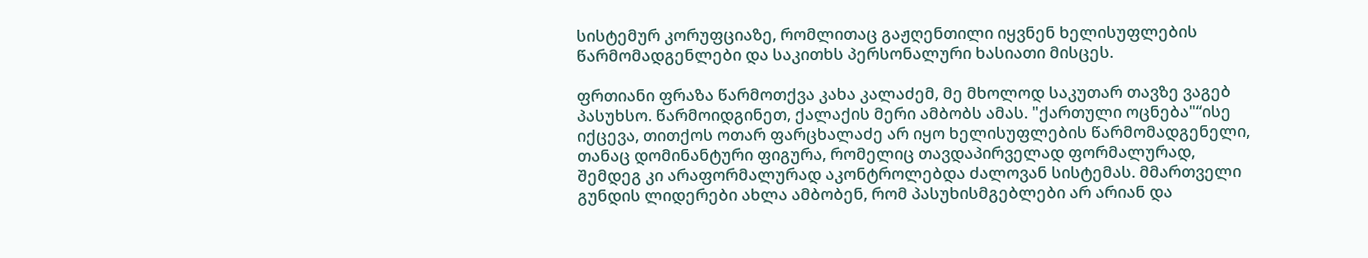სისტემურ კორუფციაზე, რომლითაც გაჟღენთილი იყვნენ ხელისუფლების წარმომადგენლები და საკითხს პერსონალური ხასიათი მისცეს.

ფრთიანი ფრაზა წარმოთქვა კახა კალაძემ, მე მხოლოდ საკუთარ თავზე ვაგებ პასუხსო. წარმოიდგინეთ, ქალაქის მერი ამბობს ამას. "ქართული ოცნება"“ისე იქცევა, თითქოს ოთარ ფარცხალაძე არ იყო ხელისუფლების წარმომადგენელი, თანაც დომინანტური ფიგურა, რომელიც თავდაპირველად ფორმალურად, შემდეგ კი არაფორმალურად აკონტროლებდა ძალოვან სისტემას. მმართველი გუნდის ლიდერები ახლა ამბობენ, რომ პასუხისმგებლები არ არიან და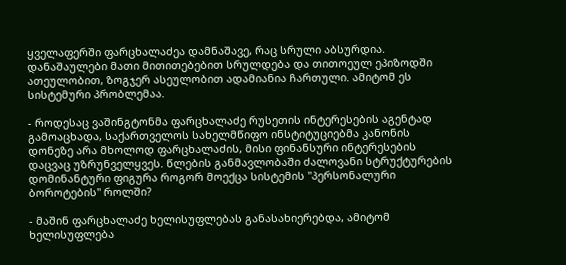ყველაფერში ფარცხალაძეა დამნაშავე, რაც სრული აბსურდია. დანაშაულები მათი მითითებებით სრულდება და თითოეულ ეპიზოდში ათეულობით, ზოგჯერ ასეულობით ადამიანია ჩართული. ამიტომ ეს სისტემური პრობლემაა.

- როდესაც ვაშინგტონმა ფარცხალაძე რუსეთის ინტერესების აგენტად გამოაცხადა, საქართველოს სახელმწიფო ინსტიტუციებმა კანონის დონეზე არა მხოლოდ ფარცხალაძის, მისი ფინანსური ინტერესების დაცვაც უზრუნველყვეს. წლების განმავლობაში ძალოვანი სტრუქტურების დომინანტური ფიგურა როგორ მოექცა სისტემის "პერსონალური ბოროტების" როლში?

- მაშინ ფარცხალაძე ხელისუფლებას განასახიერებდა, ამიტომ ხელისუფლება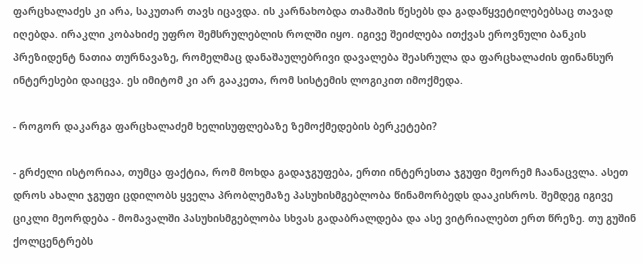ფარცხალაძეს კი არა, საკუთარ თავს იცავდა. ის კარნახობდა თამაშის წესებს და გადაწყვეტილებებსაც თავად იღებდა. ირაკლი კობახიძე უფრო შემსრულებლის როლში იყო. იგივე შეიძლება ითქვას ეროვნული ბანკის პრეზიდენტ ნათია თურნავაზე, რომელმაც დანაშაულებრივი დავალება შეასრულა და ფარცხალაძის ფინანსურ ინტერესები დაიცვა. ეს იმიტომ კი არ გააკეთა, რომ სისტემის ლოგიკით იმოქმედა.

- როგორ დაკარგა ფარცხალაძემ ხელისუფლებაზე ზემოქმედების ბერკეტები?

- გრძელი ისტორიაა, თუმცა ფაქტია, რომ მოხდა გადაჯგუფება, ერთი ინტერესთა ჯგუფი მეორემ ჩაანაცვლა. ასეთ დროს ახალი ჯგუფი ცდილობს ყველა პრობლემაზე პასუხისმგებლობა წინამორბედს დააკისროს. შემდეგ იგივე ციკლი მეორდება - მომავალში პასუხისმგებლობა სხვას გადაბრალდება და ასე ვიტრიალებთ ერთ წრეზე. თუ გუშინ ქოლცენტრებს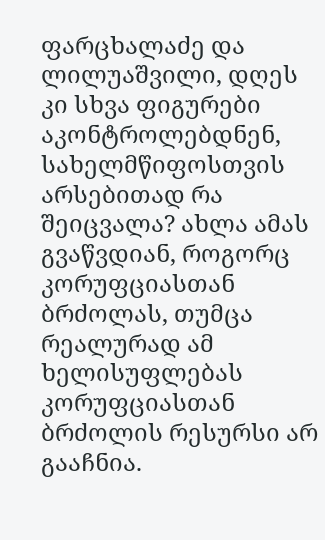ფარცხალაძე და ლილუაშვილი, დღეს კი სხვა ფიგურები აკონტროლებდნენ, სახელმწიფოსთვის არსებითად რა შეიცვალა? ახლა ამას გვაწვდიან, როგორც კორუფციასთან ბრძოლას, თუმცა რეალურად ამ ხელისუფლებას კორუფციასთან ბრძოლის რესურსი არ გააჩნია.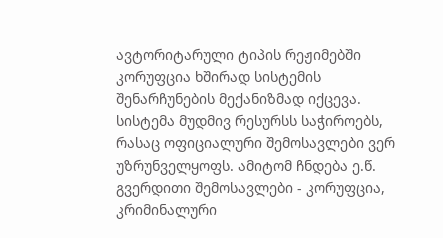ავტორიტარული ტიპის რეჟიმებში კორუფცია ხშირად სისტემის შენარჩუნების მექანიზმად იქცევა. სისტემა მუდმივ რესურსს საჭიროებს, რასაც ოფიციალური შემოსავლები ვერ უზრუნველყოფს. ამიტომ ჩნდება ე.წ. გვერდითი შემოსავლები - კორუფცია, კრიმინალური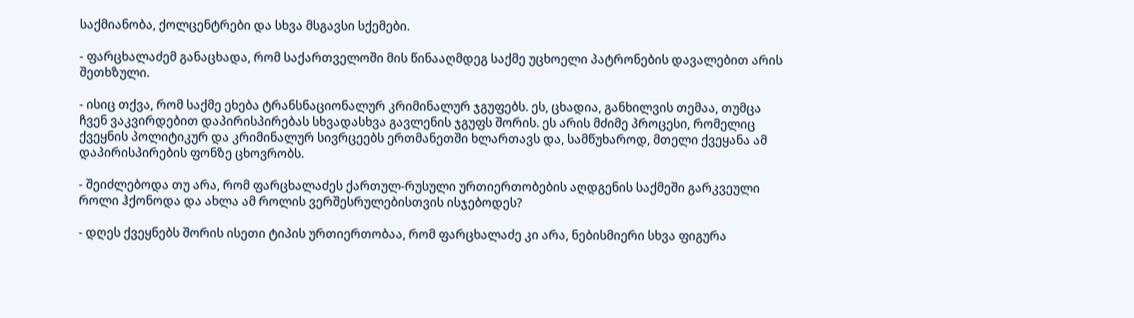საქმიანობა, ქოლცენტრები და სხვა მსგავსი სქემები.

- ფარცხალაძემ განაცხადა, რომ საქართველოში მის წინააღმდეგ საქმე უცხოელი პატრონების დავალებით არის შეთხზული.

- ისიც თქვა, რომ საქმე ეხება ტრანსნაციონალურ კრიმინალურ ჯგუფებს. ეს, ცხადია, განხილვის თემაა, თუმცა ჩვენ ვაკვირდებით დაპირისპირებას სხვადასხვა გავლენის ჯგუფს შორის. ეს არის მძიმე პროცესი, რომელიც ქვეყნის პოლიტიკურ და კრიმინალურ სივრცეებს ერთმანეთში ხლართავს და, სამწუხაროდ, მთელი ქვეყანა ამ დაპირისპირების ფონზე ცხოვრობს.

- შეიძლებოდა თუ არა, რომ ფარცხალაძეს ქართულ-რუსული ურთიერთობების აღდგენის საქმეში გარკვეული როლი ჰქონოდა და ახლა ამ როლის ვერშესრულებისთვის ისჯებოდეს?

- დღეს ქვეყნებს შორის ისეთი ტიპის ურთიერთობაა, რომ ფარცხალაძე კი არა, ნებისმიერი სხვა ფიგურა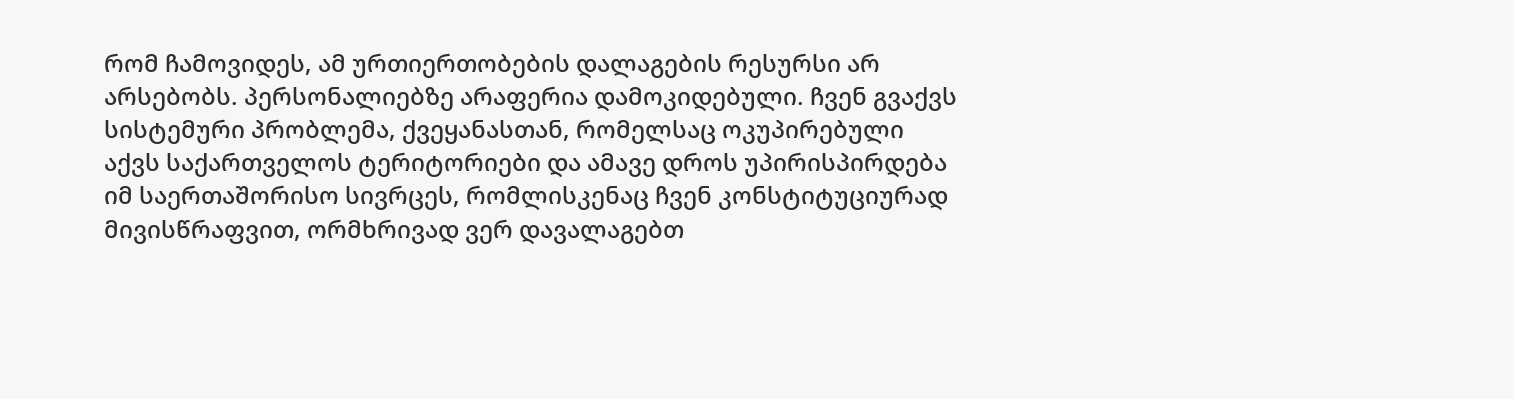რომ ჩამოვიდეს, ამ ურთიერთობების დალაგების რესურსი არ არსებობს. პერსონალიებზე არაფერია დამოკიდებული. ჩვენ გვაქვს სისტემური პრობლემა, ქვეყანასთან, რომელსაც ოკუპირებული აქვს საქართველოს ტერიტორიები და ამავე დროს უპირისპირდება იმ საერთაშორისო სივრცეს, რომლისკენაც ჩვენ კონსტიტუციურად მივისწრაფვით, ორმხრივად ვერ დავალაგებთ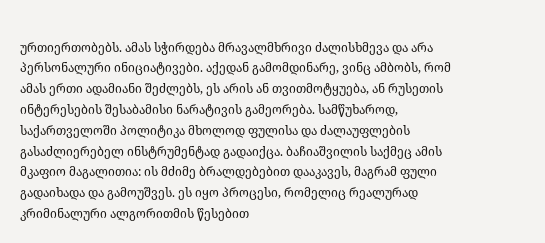ურთიერთობებს. ამას სჭირდება მრავალმხრივი ძალისხმევა და არა პერსონალური ინიციატივები. აქედან გამომდინარე, ვინც ამბობს, რომ ამას ერთი ადამიანი შეძლებს, ეს არის ან თვითმოტყუება, ან რუსეთის ინტერესების შესაბამისი ნარატივის გამეორება. სამწუხაროდ, საქართველოში პოლიტიკა მხოლოდ ფულისა და ძალაუფლების გასაძლიერებელ ინსტრუმენტად გადაიქცა. ბაჩიაშვილის საქმეც ამის მკაფიო მაგალითია: ის მძიმე ბრალდებებით დააკავეს, მაგრამ ფული გადაიხადა და გამოუშვეს. ეს იყო პროცესი, რომელიც რეალურად კრიმინალური ალგორითმის წესებით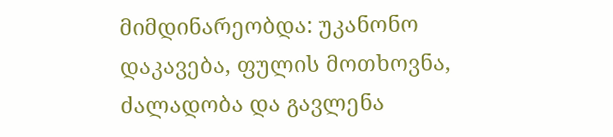მიმდინარეობდა: უკანონო დაკავება, ფულის მოთხოვნა, ძალადობა და გავლენა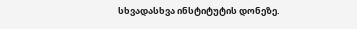სხვადასხვა ინსტიტუტის დონეზე.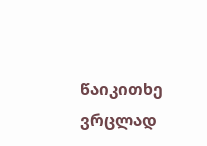წაიკითხე ვრცლად